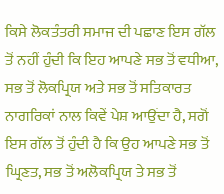ਕਿਸੇ ਲੋਕਤੰਤਰੀ ਸਮਾਜ ਦੀ ਪਛਾਣ ਇਸ ਗੱਲ ਤੋਂ ਨਹੀਂ ਹੁੰਦੀ ਕਿ ਇਹ ਆਪਣੇ ਸਭ ਤੋਂ ਵਧੀਆ, ਸਭ ਤੋਂ ਲੋਕਪ੍ਰਿਯ ਅਤੇ ਸਭ ਤੋਂ ਸਤਿਕਾਰਤ ਨਾਗਰਿਕਾਂ ਨਾਲ ਕਿਵੇਂ ਪੇਸ਼ ਆਉਂਦਾ ਹੈ, ਸਗੋਂ ਇਸ ਗੱਲ ਤੋਂ ਹੁੰਦੀ ਹੈ ਕਿ ਉਹ ਆਪਣੇ ਸਭ ਤੋਂ ਘ੍ਰਿਣਤ, ਸਭ ਤੋਂ ਅਲੋਕਪ੍ਰਿਯ ਤੇ ਸਭ ਤੋਂ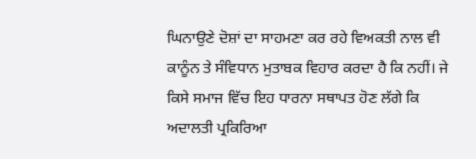ਘਿਨਾਉਣੇ ਦੋਸ਼ਾਂ ਦਾ ਸਾਹਮਣਾ ਕਰ ਰਹੇ ਵਿਅਕਤੀ ਨਾਲ ਵੀ ਕਾਨੂੰਨ ਤੇ ਸੰਵਿਧਾਨ ਮੁਤਾਬਕ ਵਿਹਾਰ ਕਰਦਾ ਹੈ ਕਿ ਨਹੀਂ। ਜੇ ਕਿਸੇ ਸਮਾਜ ਵਿੱਚ ਇਹ ਧਾਰਨਾ ਸਥਾਪਤ ਹੋਣ ਲੱਗੇ ਕਿ ਅਦਾਲਤੀ ਪ੍ਰਕਿਰਿਆ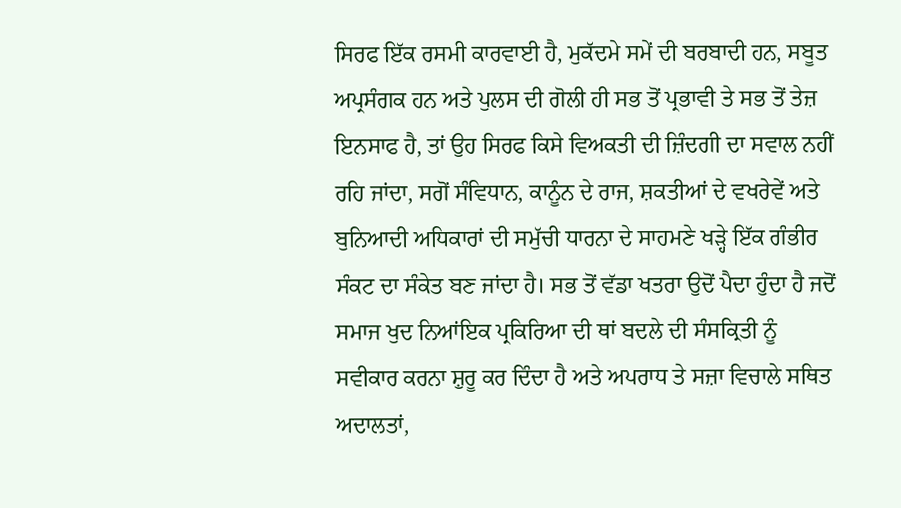ਸਿਰਫ ਇੱਕ ਰਸਮੀ ਕਾਰਵਾਈ ਹੈ, ਮੁਕੱਦਮੇ ਸਮੇਂ ਦੀ ਬਰਬਾਦੀ ਹਨ, ਸਬੂਤ ਅਪ੍ਰਸੰਗਕ ਹਨ ਅਤੇ ਪੁਲਸ ਦੀ ਗੋਲੀ ਹੀ ਸਭ ਤੋਂ ਪ੍ਰਭਾਵੀ ਤੇ ਸਭ ਤੋਂ ਤੇਜ਼ ਇਨਸਾਫ ਹੈ, ਤਾਂ ਉਹ ਸਿਰਫ ਕਿਸੇ ਵਿਅਕਤੀ ਦੀ ਜ਼ਿੰਦਗੀ ਦਾ ਸਵਾਲ ਨਹੀਂ ਰਹਿ ਜਾਂਦਾ, ਸਗੋਂ ਸੰਵਿਧਾਨ, ਕਾਨੂੰਨ ਦੇ ਰਾਜ, ਸ਼ਕਤੀਆਂ ਦੇ ਵਖਰੇਵੇਂ ਅਤੇ ਬੁਨਿਆਦੀ ਅਧਿਕਾਰਾਂ ਦੀ ਸਮੁੱਚੀ ਧਾਰਨਾ ਦੇ ਸਾਹਮਣੇ ਖੜ੍ਹੇ ਇੱਕ ਗੰਭੀਰ ਸੰਕਟ ਦਾ ਸੰਕੇਤ ਬਣ ਜਾਂਦਾ ਹੈ। ਸਭ ਤੋਂ ਵੱਡਾ ਖਤਰਾ ਉਦੋਂ ਪੈਦਾ ਹੁੰਦਾ ਹੈ ਜਦੋਂ ਸਮਾਜ ਖੁਦ ਨਿਆਂਇਕ ਪ੍ਰਕਿਰਿਆ ਦੀ ਥਾਂ ਬਦਲੇ ਦੀ ਸੰਸਕ੍ਰਿਤੀ ਨੂੰ ਸਵੀਕਾਰ ਕਰਨਾ ਸ਼ੁਰੂ ਕਰ ਦਿੰਦਾ ਹੈ ਅਤੇ ਅਪਰਾਧ ਤੇ ਸਜ਼ਾ ਵਿਚਾਲੇ ਸਥਿਤ ਅਦਾਲਤਾਂ,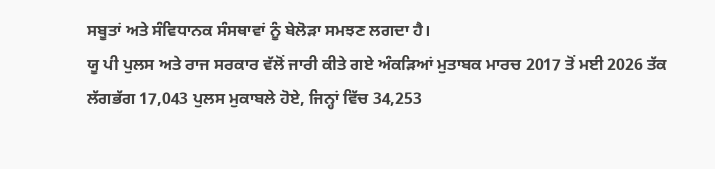ਸਬੂਤਾਂ ਅਤੇ ਸੰਵਿਧਾਨਕ ਸੰਸਥਾਵਾਂ ਨੂੰ ਬੇਲੋੜਾ ਸਮਝਣ ਲਗਦਾ ਹੈ।
ਯੂ ਪੀ ਪੁਲਸ ਅਤੇ ਰਾਜ ਸਰਕਾਰ ਵੱਲੋਂ ਜਾਰੀ ਕੀਤੇ ਗਏ ਅੰਕੜਿਆਂ ਮੁਤਾਬਕ ਮਾਰਚ 2017 ਤੋਂ ਮਈ 2026 ਤੱਕ ਲੱਗਭੱਗ 17,043 ਪੁਲਸ ਮੁਕਾਬਲੇ ਹੋਏ, ਜਿਨ੍ਹਾਂ ਵਿੱਚ 34,253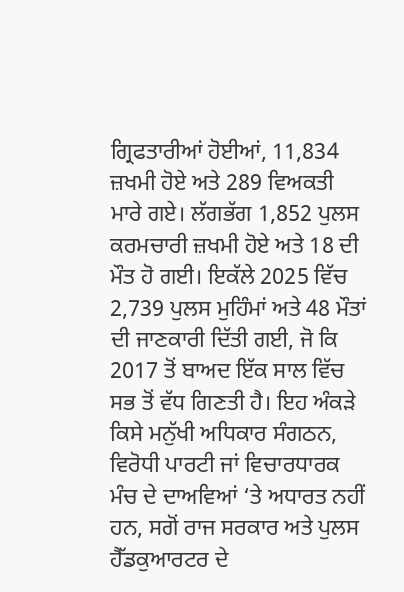ਗ੍ਰਿਫਤਾਰੀਆਂ ਹੋਈਆਂ, 11,834 ਜ਼ਖਮੀ ਹੋਏ ਅਤੇ 289 ਵਿਅਕਤੀ ਮਾਰੇ ਗਏ। ਲੱਗਭੱਗ 1,852 ਪੁਲਸ ਕਰਮਚਾਰੀ ਜ਼ਖਮੀ ਹੋਏ ਅਤੇ 18 ਦੀ ਮੌਤ ਹੋ ਗਈ। ਇਕੱਲੇ 2025 ਵਿੱਚ 2,739 ਪੁਲਸ ਮੁਹਿੰਮਾਂ ਅਤੇ 48 ਮੌਤਾਂ ਦੀ ਜਾਣਕਾਰੀ ਦਿੱਤੀ ਗਈ, ਜੋ ਕਿ 2017 ਤੋਂ ਬਾਅਦ ਇੱਕ ਸਾਲ ਵਿੱਚ ਸਭ ਤੋਂ ਵੱਧ ਗਿਣਤੀ ਹੈ। ਇਹ ਅੰਕੜੇ ਕਿਸੇ ਮਨੁੱਖੀ ਅਧਿਕਾਰ ਸੰਗਠਨ, ਵਿਰੋਧੀ ਪਾਰਟੀ ਜਾਂ ਵਿਚਾਰਧਾਰਕ ਮੰਚ ਦੇ ਦਾਅਵਿਆਂ ‘ਤੇ ਅਧਾਰਤ ਨਹੀਂ ਹਨ, ਸਗੋਂ ਰਾਜ ਸਰਕਾਰ ਅਤੇ ਪੁਲਸ ਹੈੱਡਕੁਆਰਟਰ ਦੇ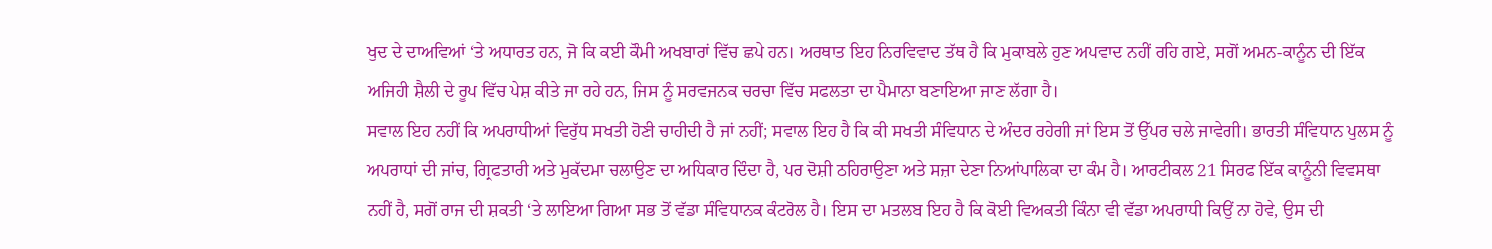ਖੁਦ ਦੇ ਦਾਅਵਿਆਂ ‘ਤੇ ਅਧਾਰਤ ਹਨ, ਜੋ ਕਿ ਕਈ ਕੌਮੀ ਅਖਬਾਰਾਂ ਵਿੱਚ ਛਪੇ ਹਨ। ਅਰਥਾਤ ਇਹ ਨਿਰਵਿਵਾਦ ਤੱਥ ਹੈ ਕਿ ਮੁਕਾਬਲੇ ਹੁਣ ਅਪਵਾਦ ਨਹੀਂ ਰਹਿ ਗਏ, ਸਗੋਂ ਅਮਨ-ਕਾਨੂੰਨ ਦੀ ਇੱਕ ਅਜਿਹੀ ਸ਼ੈਲੀ ਦੇ ਰੂਪ ਵਿੱਚ ਪੇਸ਼ ਕੀਤੇ ਜਾ ਰਹੇ ਹਨ, ਜਿਸ ਨੂੰ ਸਰਵਜਨਕ ਚਰਚਾ ਵਿੱਚ ਸਫਲਤਾ ਦਾ ਪੈਮਾਨਾ ਬਣਾਇਆ ਜਾਣ ਲੱਗਾ ਹੈ।
ਸਵਾਲ ਇਹ ਨਹੀਂ ਕਿ ਅਪਰਾਧੀਆਂ ਵਿਰੁੱਧ ਸਖਤੀ ਹੋਣੀ ਚਾਹੀਦੀ ਹੈ ਜਾਂ ਨਹੀਂ; ਸਵਾਲ ਇਹ ਹੈ ਕਿ ਕੀ ਸਖਤੀ ਸੰਵਿਧਾਨ ਦੇ ਅੰਦਰ ਰਹੇਗੀ ਜਾਂ ਇਸ ਤੋਂ ਉੱਪਰ ਚਲੇ ਜਾਵੇਗੀ। ਭਾਰਤੀ ਸੰਵਿਧਾਨ ਪੁਲਸ ਨੂੰ ਅਪਰਾਧਾਂ ਦੀ ਜਾਂਚ, ਗ੍ਰਿਫਤਾਰੀ ਅਤੇ ਮੁਕੱਦਮਾ ਚਲਾਉਣ ਦਾ ਅਧਿਕਾਰ ਦਿੰਦਾ ਹੈ, ਪਰ ਦੋਸ਼ੀ ਠਹਿਰਾਉਣਾ ਅਤੇ ਸਜ਼ਾ ਦੇਣਾ ਨਿਆਂਪਾਲਿਕਾ ਦਾ ਕੰਮ ਹੈ। ਆਰਟੀਕਲ 21 ਸਿਰਫ ਇੱਕ ਕਾਨੂੰਨੀ ਵਿਵਸਥਾ ਨਹੀਂ ਹੈ, ਸਗੋਂ ਰਾਜ ਦੀ ਸ਼ਕਤੀ ‘ਤੇ ਲਾਇਆ ਗਿਆ ਸਭ ਤੋਂ ਵੱਡਾ ਸੰਵਿਧਾਨਕ ਕੰਟਰੋਲ ਹੈ। ਇਸ ਦਾ ਮਤਲਬ ਇਹ ਹੈ ਕਿ ਕੋਈ ਵਿਅਕਤੀ ਕਿੰਨਾ ਵੀ ਵੱਡਾ ਅਪਰਾਧੀ ਕਿਉਂ ਨਾ ਹੋਵੇ, ਉਸ ਦੀ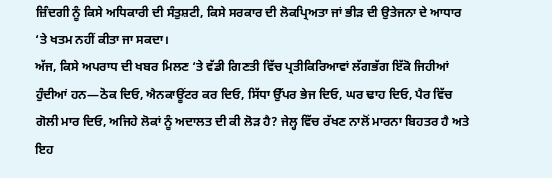ਜ਼ਿੰਦਗੀ ਨੂੰ ਕਿਸੇ ਅਧਿਕਾਰੀ ਦੀ ਸੰਤੁਸ਼ਟੀ, ਕਿਸੇ ਸਰਕਾਰ ਦੀ ਲੋਕਪ੍ਰਿਅਤਾ ਜਾਂ ਭੀੜ ਦੀ ਉਤੇਜਨਾ ਦੇ ਆਧਾਰ ‘ਤੇ ਖਤਮ ਨਹੀਂ ਕੀਤਾ ਜਾ ਸਕਦਾ।
ਅੱਜ, ਕਿਸੇ ਅਪਰਾਧ ਦੀ ਖਬਰ ਮਿਲਣ ‘ਤੇ ਵੱਡੀ ਗਿਣਤੀ ਵਿੱਚ ਪ੍ਰਤੀਕਿਰਿਆਵਾਂ ਲੱਗਭੱਗ ਇੱਕੋ ਜਿਹੀਆਂ ਹੁੰਦੀਆਂ ਹਨ—ਠੋਕ ਦਿਓ, ਐਨਕਾਊਂਟਰ ਕਰ ਦਿਓ, ਸਿੱਧਾ ਉੱਪਰ ਭੇਜ ਦਿਓ, ਘਰ ਢਾਹ ਦਿਓ, ਪੈਰ ਵਿੱਚ ਗੋਲੀ ਮਾਰ ਦਿਓ, ਅਜਿਹੇ ਲੋਕਾਂ ਨੂੰ ਅਦਾਲਤ ਦੀ ਕੀ ਲੋੜ ਹੈ? ਜੇਲ੍ਹ ਵਿੱਚ ਰੱਖਣ ਨਾਲੋਂ ਮਾਰਨਾ ਬਿਹਤਰ ਹੈ ਅਤੇ ਇਹ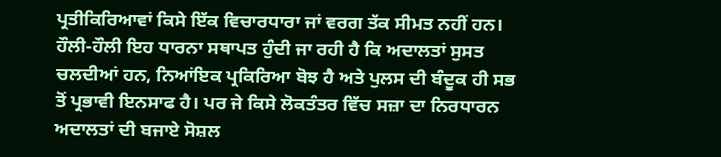ਪ੍ਰਤੀਕਿਰਿਆਵਾਂ ਕਿਸੇ ਇੱਕ ਵਿਚਾਰਧਾਰਾ ਜਾਂ ਵਰਗ ਤੱਕ ਸੀਮਤ ਨਹੀਂ ਹਨ। ਹੌਲੀ-ਹੌਲੀ ਇਹ ਧਾਰਨਾ ਸਥਾਪਤ ਹੁੰਦੀ ਜਾ ਰਹੀ ਹੈ ਕਿ ਅਦਾਲਤਾਂ ਸੁਸਤ ਚਲਦੀਆਂ ਹਨ, ਨਿਆਂਇਕ ਪ੍ਰਕਿਰਿਆ ਬੋਝ ਹੈ ਅਤੇ ਪੁਲਸ ਦੀ ਬੰਦੂਕ ਹੀ ਸਭ ਤੋਂ ਪ੍ਰਭਾਵੀ ਇਨਸਾਫ ਹੈ। ਪਰ ਜੇ ਕਿਸੇ ਲੋਕਤੰਤਰ ਵਿੱਚ ਸਜ਼ਾ ਦਾ ਨਿਰਧਾਰਨ ਅਦਾਲਤਾਂ ਦੀ ਬਜਾਏ ਸੋਸ਼ਲ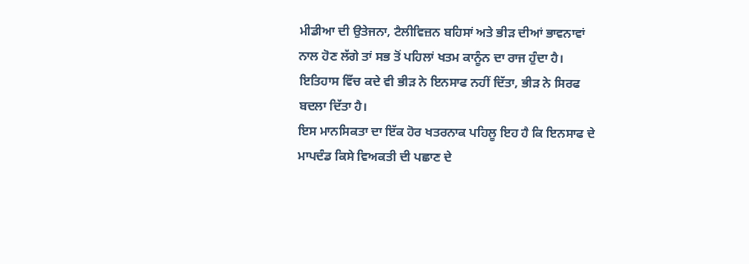ਮੀਡੀਆ ਦੀ ਉਤੇਜਨਾ, ਟੈਲੀਵਿਜ਼ਨ ਬਹਿਸਾਂ ਅਤੇ ਭੀੜ ਦੀਆਂ ਭਾਵਨਾਵਾਂ ਨਾਲ ਹੋਣ ਲੱਗੇ ਤਾਂ ਸਭ ਤੋਂ ਪਹਿਲਾਂ ਖਤਮ ਕਾਨੂੰਨ ਦਾ ਰਾਜ ਹੁੰਦਾ ਹੈ। ਇਤਿਹਾਸ ਵਿੱਚ ਕਦੇ ਵੀ ਭੀੜ ਨੇ ਇਨਸਾਫ ਨਹੀਂ ਦਿੱਤਾ, ਭੀੜ ਨੇ ਸਿਰਫ ਬਦਲਾ ਦਿੱਤਾ ਹੈ।
ਇਸ ਮਾਨਸਿਕਤਾ ਦਾ ਇੱਕ ਹੋਰ ਖਤਰਨਾਕ ਪਹਿਲੂ ਇਹ ਹੈ ਕਿ ਇਨਸਾਫ ਦੇ ਮਾਪਦੰਡ ਕਿਸੇ ਵਿਅਕਤੀ ਦੀ ਪਛਾਣ ਦੇ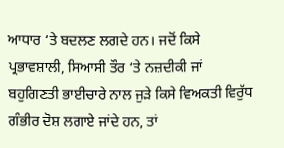ਆਧਾਰ ‘ਤੇ ਬਦਲਣ ਲਗਦੇ ਹਨ। ਜਦੋਂ ਕਿਸੇ ਪ੍ਰਭਾਵਸ਼ਾਲੀ, ਸਿਆਸੀ ਤੌਰ ‘ਤੇ ਨਜ਼ਦੀਕੀ ਜਾਂ ਬਹੁਗਿਣਤੀ ਭਾਈਚਾਰੇ ਨਾਲ ਜੁੜੇ ਕਿਸੇ ਵਿਅਕਤੀ ਵਿਰੁੱਧ ਗੰਭੀਰ ਦੋਸ਼ ਲਗਾਏ ਜਾਂਦੇ ਹਨ, ਤਾਂ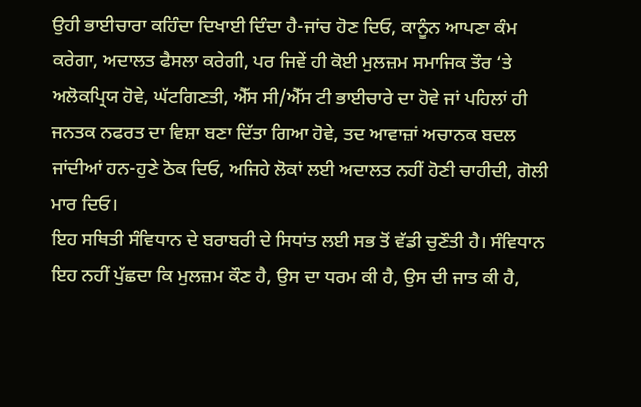ਉਹੀ ਭਾਈਚਾਰਾ ਕਹਿੰਦਾ ਦਿਖਾਈ ਦਿੰਦਾ ਹੈ-ਜਾਂਚ ਹੋਣ ਦਿਓ, ਕਾਨੂੰਨ ਆਪਣਾ ਕੰਮ ਕਰੇਗਾ, ਅਦਾਲਤ ਫੈਸਲਾ ਕਰੇਗੀ, ਪਰ ਜਿਵੇਂ ਹੀ ਕੋਈ ਮੁਲਜ਼ਮ ਸਮਾਜਿਕ ਤੌਰ ‘ਤੇ ਅਲੋਕਪ੍ਰਿਯ ਹੋਵੇ, ਘੱਟਗਿਣਤੀ, ਐੱਸ ਸੀ/ਐੱਸ ਟੀ ਭਾਈਚਾਰੇ ਦਾ ਹੋਵੇ ਜਾਂ ਪਹਿਲਾਂ ਹੀ ਜਨਤਕ ਨਫਰਤ ਦਾ ਵਿਸ਼ਾ ਬਣਾ ਦਿੱਤਾ ਗਿਆ ਹੋਵੇ, ਤਦ ਆਵਾਜ਼ਾਂ ਅਚਾਨਕ ਬਦਲ ਜਾਂਦੀਆਂ ਹਨ-ਹੁਣੇ ਠੋਕ ਦਿਓ, ਅਜਿਹੇ ਲੋਕਾਂ ਲਈ ਅਦਾਲਤ ਨਹੀਂ ਹੋਣੀ ਚਾਹੀਦੀ, ਗੋਲੀ ਮਾਰ ਦਿਓ।
ਇਹ ਸਥਿਤੀ ਸੰਵਿਧਾਨ ਦੇ ਬਰਾਬਰੀ ਦੇ ਸਿਧਾਂਤ ਲਈ ਸਭ ਤੋਂ ਵੱਡੀ ਚੁਣੌਤੀ ਹੈ। ਸੰਵਿਧਾਨ ਇਹ ਨਹੀਂ ਪੁੱਛਦਾ ਕਿ ਮੁਲਜ਼ਮ ਕੌਣ ਹੈ, ਉਸ ਦਾ ਧਰਮ ਕੀ ਹੈ, ਉਸ ਦੀ ਜਾਤ ਕੀ ਹੈ,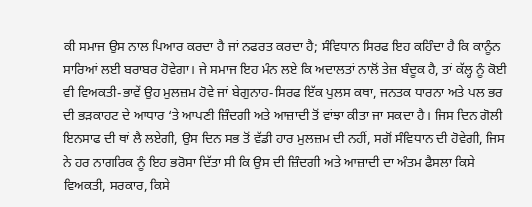ਕੀ ਸਮਾਜ ਉਸ ਨਾਲ ਪਿਆਰ ਕਰਦਾ ਹੈ ਜਾਂ ਨਫਰਤ ਕਰਦਾ ਹੈ; ਸੰਵਿਧਾਨ ਸਿਰਫ ਇਹ ਕਹਿੰਦਾ ਹੈ ਕਿ ਕਾਨੂੰਨ ਸਾਰਿਆਂ ਲਈ ਬਰਾਬਰ ਹੋਵੇਗਾ। ਜੇ ਸਮਾਜ ਇਹ ਮੰਨ ਲਏ ਕਿ ਅਦਾਲਤਾਂ ਨਾਲੋਂ ਤੇਜ਼ ਬੰਦੂਕ ਹੈ, ਤਾਂ ਕੱਲ੍ਹ ਨੂੰ ਕੋਈ ਵੀ ਵਿਅਕਤੀ-ਭਾਵੇਂ ਉਹ ਮੁਲਜ਼ਮ ਹੋਵੇ ਜਾਂ ਬੇਗੁਨਾਹ-ਸਿਰਫ ਇੱਕ ਪੁਲਸ ਕਥਾ, ਜਨਤਕ ਧਾਰਨਾ ਅਤੇ ਪਲ ਭਰ ਦੀ ਭੜਕਾਹਟ ਦੇ ਆਧਾਰ ‘ਤੇ ਆਪਣੀ ਜ਼ਿੰਦਗੀ ਅਤੇ ਆਜ਼ਾਦੀ ਤੋਂ ਵਾਂਝਾ ਕੀਤਾ ਜਾ ਸਕਦਾ ਹੈ। ਜਿਸ ਦਿਨ ਗੋਲੀ ਇਨਸਾਫ ਦੀ ਥਾਂ ਲੈ ਲਏਗੀ, ਉਸ ਦਿਨ ਸਭ ਤੋਂ ਵੱਡੀ ਹਾਰ ਮੁਲਜ਼ਮ ਦੀ ਨਹੀਂ, ਸਗੋਂ ਸੰਵਿਧਾਨ ਦੀ ਹੋਵੇਗੀ, ਜਿਸ ਨੇ ਹਰ ਨਾਗਰਿਕ ਨੂੰ ਇਹ ਭਰੋਸਾ ਦਿੱਤਾ ਸੀ ਕਿ ਉਸ ਦੀ ਜ਼ਿੰਦਗੀ ਅਤੇ ਆਜ਼ਾਦੀ ਦਾ ਅੰਤਮ ਫੈਸਲਾ ਕਿਸੇ ਵਿਅਕਤੀ, ਸਰਕਾਰ, ਕਿਸੇ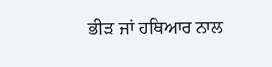ਭੀੜ ਜਾਂ ਹਥਿਆਰ ਨਾਲ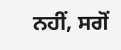ਨਹੀਂ, ਸਗੋਂ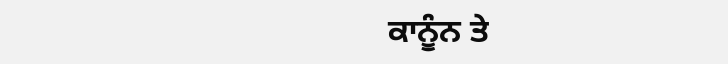ਕਾਨੂੰਨ ਤੇ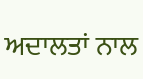ਅਦਾਲਤਾਂ ਨਾਲ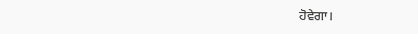ਹੋਵੇਗਾ।